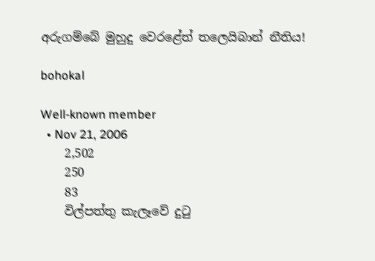අරුගම්බේ මුහුදු වෙරළේත් තලෙයිබාන් නීතිය!

bohokal

Well-known member
  • Nov 21, 2006
    2,502
    250
    83
    විල්පත්තු කැලෑවේ දුටු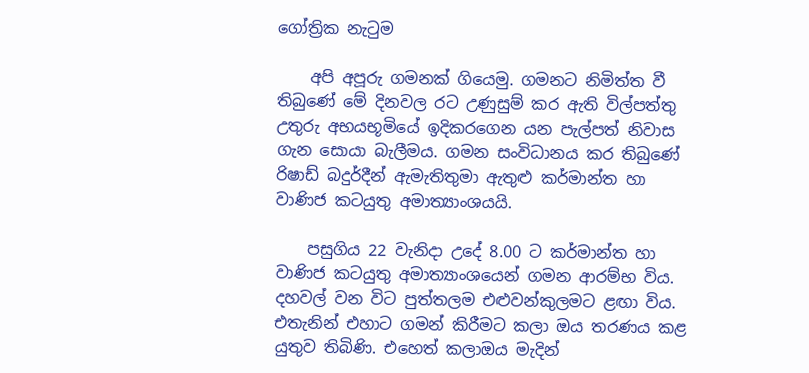ගෝත්‍රික නැටුම

    අපි අපූරු ගමනක්‌ ගියෙමු. ගමනට නිමිත්ත වී තිබුණේ මේ දිනවල රට උණුසුම් කර ඇති විල්පත්තු උතුරු අභයභූමියේ ඉදිකරගෙන යන පැල්පත් නිවාස ගැන සොයා බැලීමය. ගමන සංවිධානය කර තිබුණේ රිෂාඩ් බදුර්දීන් ඇමැතිතුමා ඇතුළු කර්මාන්ත හා වාණිජ කටයුතු අමාත්‍යාංශයයි.

    පසුගිය 22 වැනිදා උදේ 8.00 ට කර්මාන්ත හා වාණිජ කටයුතු අමාත්‍යාංශයෙන් ගමන ආරම්භ විය. දහවල් වන විට පුත්තලම එළුවන්කුලමට ළඟා විය. එතැනින් එහාට ගමන් කිරීමට කලා ඔය තරණය කළ යුතුව තිබිණි. එහෙත් කලාඔය මැදින්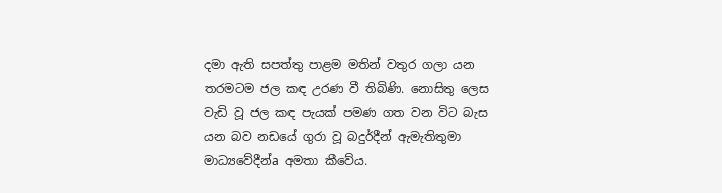දමා ඇති සපත්තු පාළම මතින් වතුර ගලා යන තරමටම ජල කඳ උරණ වී තිබිණි. නොසිතු ලෙස වැඩි වූ ජල කඳ පැයක්‌ පමණ ගත වන විට බැස යන බව නඩයේ ගුරා වූ බදුර්දීන් ඇමැතිතුමා මාධ්‍යවේදීන්a අමතා කීවේය.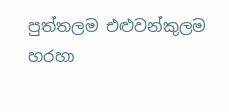පුත්තලම එළුවන්කුලම හරහා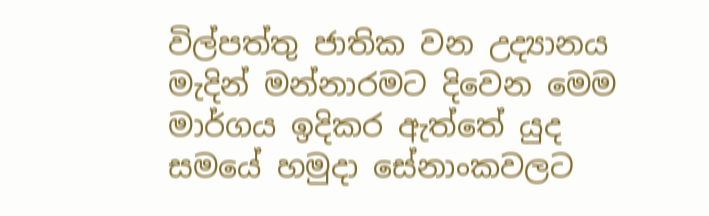විල්පත්තු ජාතික වන උද්‍යානය මැදින් මන්නාරමට දිවෙන මෙම මාර්ගය ඉදිකර ඇත්තේ යුද සමයේ හමුදා සේනාංකවලට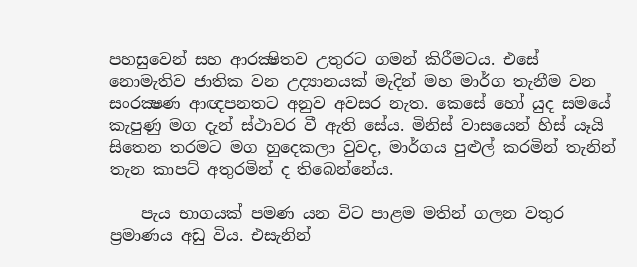පහසුවෙන් සහ ආරක්‍ෂිතව උතුරට ගමන් කිරීමටය. එසේ නොමැතිව ජාතික වන උද්‍යානයක්‌ මැදින් මහ මාර්ග තැනීම වන සංරක්‍ෂණ ආඥපනතට අනුව අවසර නැත. කෙසේ හෝ යුද සමයේ කැපුණු මග දැන් ස්‌ථාවර වී ඇති සේය. මිනිස්‌ වාසයෙන් හිස්‌ යෑයි සිතෙන තරමට මග හුදෙකලා වුවද, මාර්ගය පුළුල් කරමින් තැනින් තැන කාපට්‌ අතුරමින් ද තිබෙන්නේය.

    පැය භාගයක්‌ පමණ යන විට පාළම මතින් ගලන වතුර ප්‍රමාණය අඩු විය. එසැනින්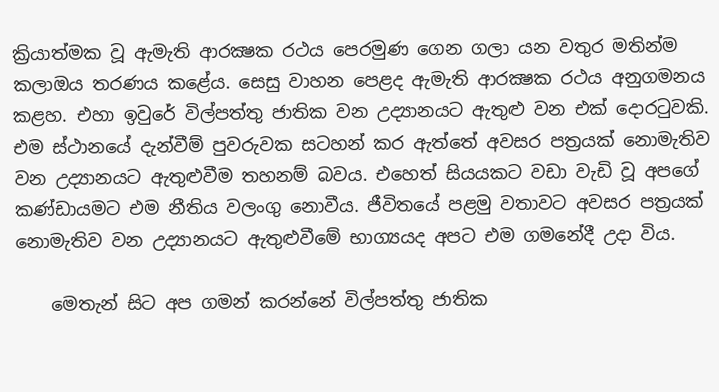ක්‍රියාත්මක වූ ඇමැති ආරක්‍ෂක රථය පෙරමුණ ගෙන ගලා යන වතුර මතින්ම කලාඔය තරණය කළේය. සෙසු වාහන පෙළද ඇමැති ආරක්‍ෂක රථය අනුගමනය කළහ. එහා ඉවුරේ විල්පත්තු ජාතික වන උද්‍යානයට ඇතුළු වන එක්‌ දොරටුවකි. එම ස්‌ථානයේ දැන්වීම් පුවරුවක සටහන් කර ඇත්තේ අවසර පත්‍රයක්‌ නොමැතිව වන උද්‍යානයට ඇතුළුවීම තහනම් බවය. එහෙත් සියයකට වඩා වැඩි වූ අපගේ කණ්‌ඩායමට එම නීතිය වලංගු නොවීය. ජීවිතයේ පළමු වතාවට අවසර පත්‍රයක්‌ නොමැතිව වන උද්‍යානයට ඇතුළුවීමේ භාග්‍යයද අපට එම ගමනේදී උදා විය.

    මෙතැන් සිට අප ගමන් කරන්නේ විල්පත්තු ජාතික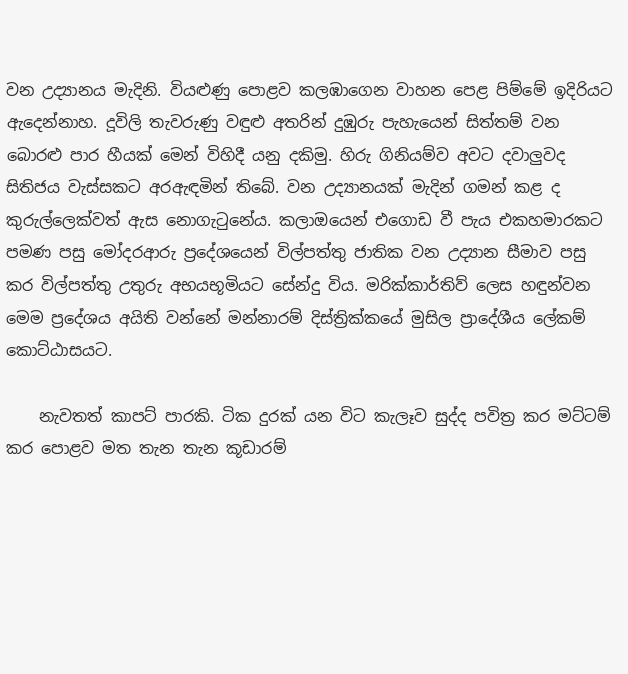වන උද්‍යානය මැදිනි. වියළුණු පොළව කලඹාගෙන වාහන පෙළ පිම්මේ ඉදිරියට ඇදෙන්නාහ. දූවිලි තැවරුණු වඳුළු අතරින් දුඹුරු පැහැයෙන් සිත්තම් වන බොරළු පාර හීයක්‌ මෙන් විහිදී යනු දකිමු. හිරු ගිනියම්ව අවට දවාලුවද සිතිජය වැස්‌සකට අරඇඳමින් තිබේ. වන උද්‍යානයක්‌ මැදින් ගමන් කළ ද කුරුල්ලෙක්‌වත් ඇස නොගැටුනේය. කලාඔයෙන් එගොඩ වී පැය එකහමාරකට පමණ පසු මෝදරආරු ප්‍රදේශයෙන් විල්පත්තු ජාතික වන උද්‍යාන සීමාව පසු කර විල්පත්තු උතුරු අභයභූමියට සේන්දු විය. මරික්‌කාර්තිව් ලෙස හඳුන්වන මෙම ප්‍රදේශය අයිති වන්නේ මන්නාරම් දිස්‌ත්‍රික්‌කයේ මුසිල ප්‍රාදේශීය ලේකම් කොට්‌ඨාසයට.

    නැවතත් කාපට්‌ පාරකි. ටික දුරක්‌ යන විට කැලෑව සුද්ද පවිත්‍ර කර මට්‌ටම් කර පොළව මත තැන තැන කූඩාරම්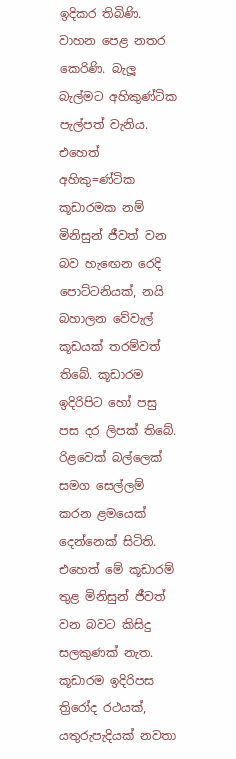ඉදිකර තිබිණි. වාහන පෙළ නතර කෙරිණි. බැලූ බැල්මට අහිකුණ්‌ටික පැල්පත් වැනිය. එහෙත් අහිකු=ණ්‌ටික කූඩාරමක නම් මිනිසුන් ජීවත් වන බව හැඟෙන රෙදි පොට්‌ටනියක්‌, නයි බහාලන වේවැල් කූඩයක්‌ තරම්වත් තිබේ. කූඩාරම ඉදිරිපිට හෝ පසු පස දර ලිපක්‌ තිබේ. රිළවෙක්‌ බල්ලෙක්‌ සමග සෙල්ලම් කරන ළමයෙක්‌ දෙන්නෙක්‌ සිටිති. එහෙත් මේ කූඩාරම් තුළ මිනිසුන් ජීවත් වන බවට කිසිදු සලකුණක්‌ නැත. කූඩාරම ඉදිරිපස ත්‍රිරෝද රථයක්‌, යතුරුපැදියක්‌ නවතා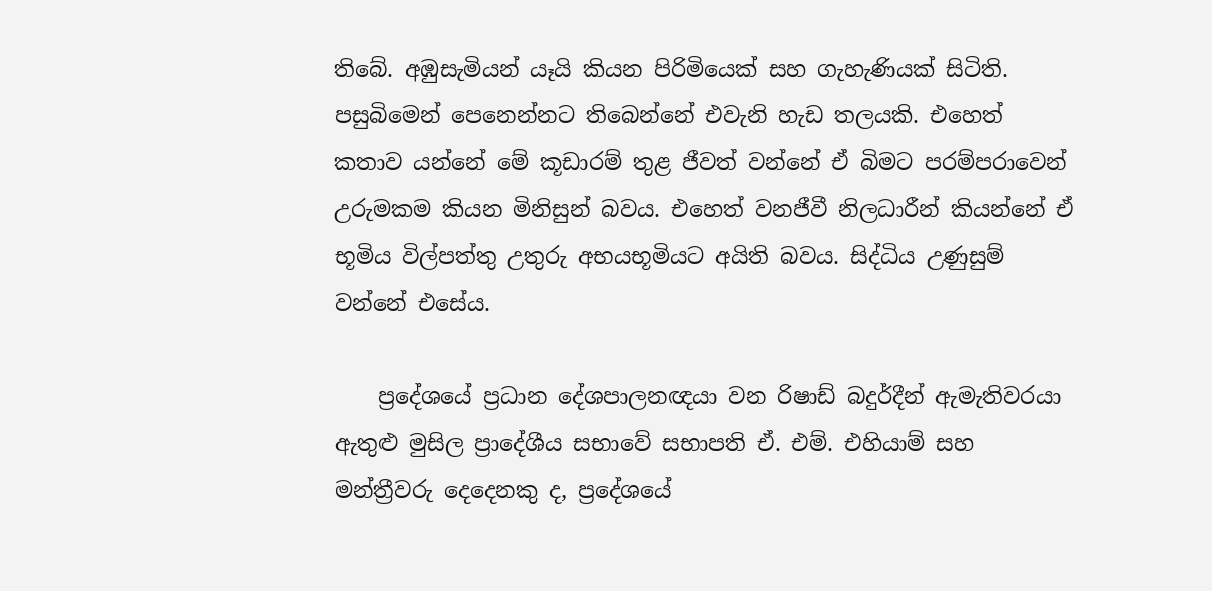තිබේ. අඹුසැමියන් යෑයි කියන පිරිමියෙක්‌ සහ ගැහැණියක්‌ සිටිති. පසුබිමෙන් පෙනෙන්නට තිබෙන්නේ එවැනි හැඩ තලයකි. එහෙත් කතාව යන්නේ මේ කූඩාරම් තුළ ජීවත් වන්නේ ඒ බිමට පරම්පරාවෙන් උරුමකම කියන මිනිසුන් බවය. එහෙත් වනජීවී නිලධාරීන් කියන්නේ ඒ භූමිය විල්පත්තු උතුරු අභයභූමියට අයිති බවය. සිද්ධිය උණුසුම් වන්නේ එසේය.

    ප්‍රදේශයේ ප්‍රධාන දේශපාලනඥයා වන රිෂාඩ් බදුර්දීන් ඇමැතිවරයා ඇතුළු මුසිල ප්‍රාදේශීය සභාවේ සභාපති ඒ. එම්. එහියාම් සහ මන්ත්‍රීවරු දෙදෙනකු ද, ප්‍රදේශයේ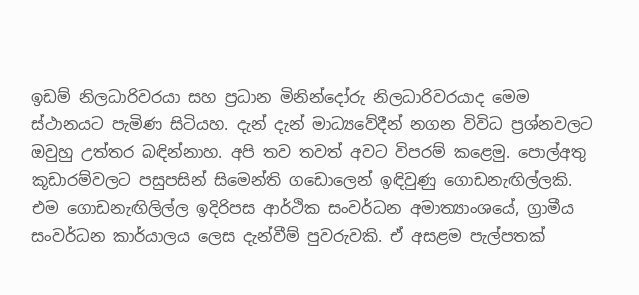ඉඩම් නිලධාරිවරයා සහ ප්‍රධාන මිනින්දෝරු නිලධාරිවරයාද මෙම ස්‌ථානයට පැමිණ සිටියහ. දැන් දැන් මාධ්‍යවේදීන් නගන විවිධ ප්‍රශ්නවලට ඔවුහු උත්තර බඳින්නාහ. අපි තව තවත් අවට විපරම් කළෙමු. පොල්අතු කූඩාරම්වලට පසුපසින් සිමෙන්ති ගඩොලෙන් ඉඳිවුණු ගොඩනැඟිල්ලකි. එම ගොඩනැඟිලිල්ල ඉදිරිපස ආර්ථික සංවර්ධන අමාත්‍යාංශයේ, ග්‍රාමීය සංවර්ධන කාර්යාලය ලෙස දැන්වීම් පුවරුවකි. ඒ අසළම පැල්පතක්‌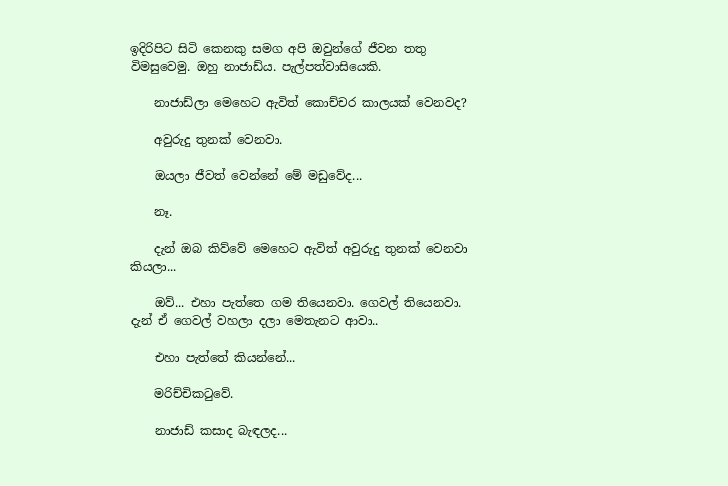ඉදිරිපිට සිටි කෙනකු සමග අපි ඔවුන්ගේ ජීවන තතු විමසුවෙමු. ඔහු නාජාඩ්ය. පැල්පත්වාසියෙකි.

    නාජාඩ්ලා මෙහෙට ඇවිත් කොච්චර කාලයක්‌ වෙනවද?

    අවුරුදු තුනක්‌ වෙනවා.

    ඔයලා ජීවත් වෙන්නේ මේ මඩුවේද...

    නෑ.

    දැන් ඔබ කිව්වේ මෙහෙට ඇවිත් අවුරුදු තුනක්‌ වෙනවා කියලා...

    ඔව්... එහා පැත්තෙ ගම තියෙනවා. ගෙවල් තියෙනවා. දැන් ඒ ගෙවල් වහලා දලා මෙතැනට ආවා..

    එහා පැත්තේ කියන්නේ...

    මරිච්චිකටුවේ.

    නාජාඩ් කසාද බැඳලද...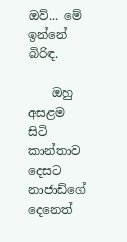ඔව්... මේ ඉන්නේ බිරිඳ.

    ඔහු අසළම සිටි කාන්තාව දෙසට නාජාඩ්ගේ දෙනෙත්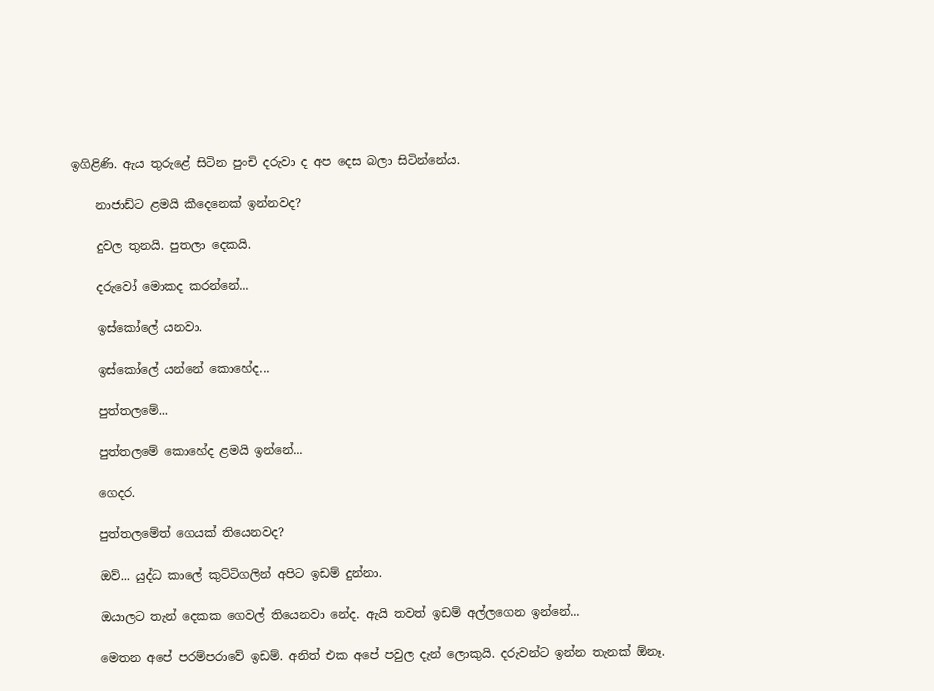ඉගිළිණි. ඇය තුරුළේ සිටින පුංචි දරුවා ද අප දෙස බලා සිටින්නේය.

    නාජාඩ්ට ළමයි කීදෙනෙක්‌ ඉන්නවද?

    දුවල තුනයි. පුතලා දෙකයි.

    දරුවෝ මොකද කරන්නේ...

    ඉස්‌කෝලේ යනවා.

    ඉස්‌කෝලේ යන්නේ කොහේද...

    පුත්තලමේ...

    පුත්තලමේ කොහේද ළමයි ඉන්නේ...

    ගෙදර.

    පුත්තලමේත් ගෙයක්‌ තියෙනවද?

    ඔව්... යුද්ධ කාලේ කුට්‌ටිගලින් අපිට ඉඩම් දුන්නා.

    ඔයාලට තැන් දෙකක ගෙවල් තියෙනවා නේද. ඇයි තවත් ඉඩම් අල්ලගෙන ඉන්නේ...

    මෙතන අපේ පරම්පරාවේ ඉඩම්. අනිත් එක අපේ පවුල දැන් ලොකුයි. දරුවන්ට ඉන්න තැනක්‌ ඕනෑ.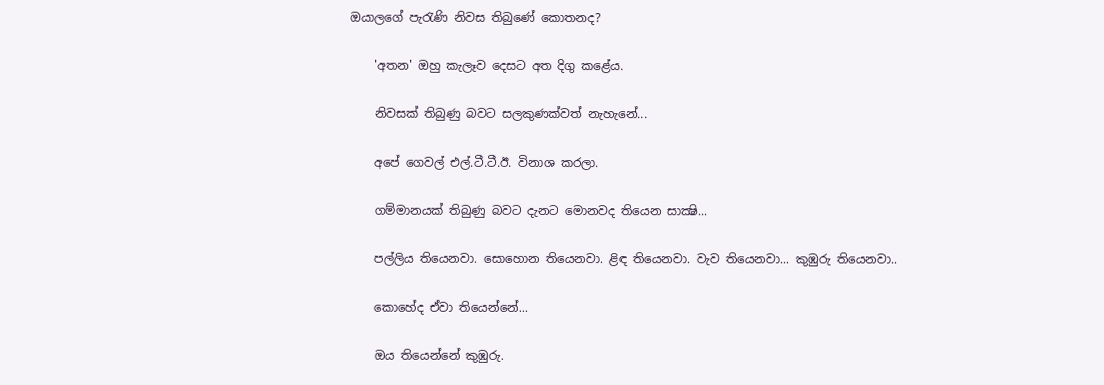ඔයාලගේ පැරැණි නිවස තිබුණේ කොතනද?

    'අතන' ඔහු කැලෑව දෙසට අත දිගු කළේය.

    නිවසක්‌ තිබුණු බවට සලකුණක්‌වත් නැහැනේ...

    අපේ ගෙවල් එල්.ටී.ටී.ඊ. විනාශ කරලා.

    ගම්මානයක්‌ තිබුණු බවට දැනට මොනවද තියෙන සාක්‍ෂි...

    පල්ලිය තියෙනවා. සොහොන තියෙනවා. ළිඳ තියෙනවා. වැව තියෙනවා... කුඹුරු තියෙනවා..

    කොහේද ඒවා තියෙන්නේ...

    ඔය තියෙන්නේ කුඹුරු.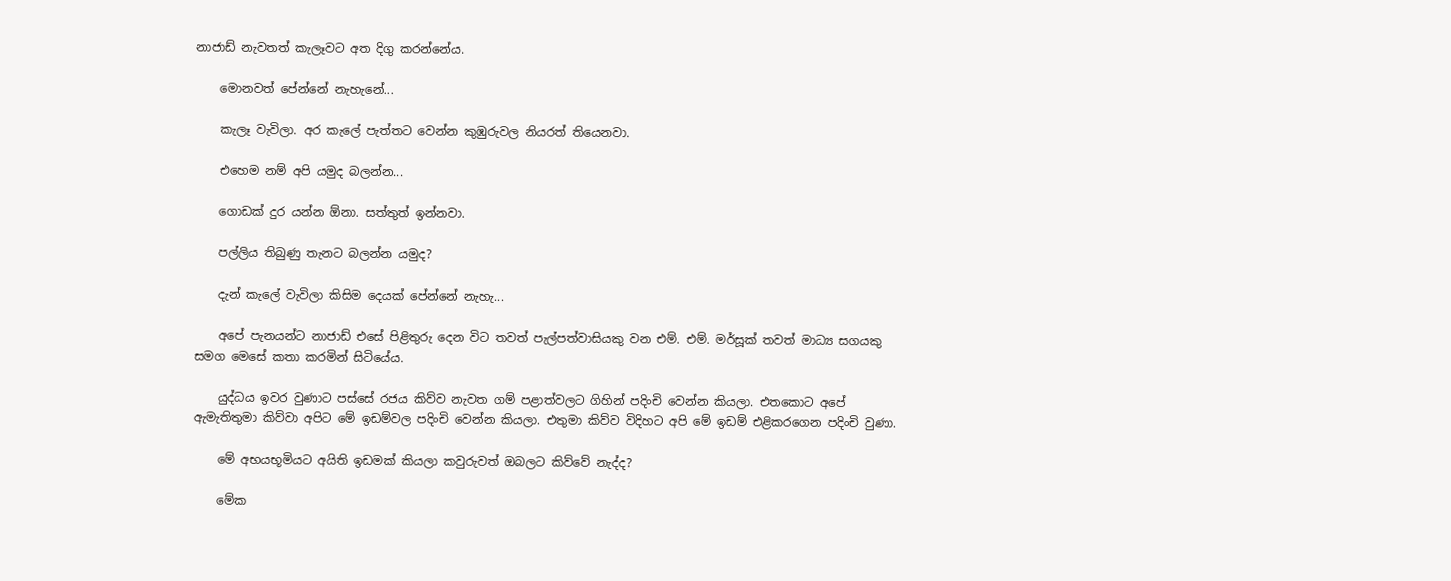නාජාඩ් නැවතත් කැලෑවට අත දිගු කරන්නේය.

    මොනවත් පේන්නේ නැහැනේ...

    කැලෑ වැවිලා. අර කැලේ පැත්තට වෙන්න කුඹුරුවල නියරත් තියෙනවා.

    එහෙම නම් අපි යමුද බලන්න...

    ගොඩක්‌ දුර යන්න ඕනා. සත්තුත් ඉන්නවා.

    පල්ලිය තිබුණු තැනට බලන්න යමුද?

    දැන් කැලේ වැවිලා කිසිම දෙයක්‌ පේන්නේ නැහැ...

    අපේ පැනයන්ට නාජාඩ් එසේ පිළිතුරු දෙන විට තවත් පැල්පත්වාසියකු වන එම්. එම්. මර්සූක්‌ තවත් මාධ්‍ය සගයකු සමග මෙසේ කතා කරමින් සිටියේය.

    යුද්ධය ඉවර වුණාට පස්‌සේ රජය කිව්ව නැවත ගම් පළාත්වලට ගිහින් පදිංචි වෙන්න කියලා. එතකොට අපේ ඇමැතිතුමා කිව්වා අපිට මේ ඉඩම්වල පදිංචි වෙන්න කියලා. එතුමා කිව්ව විදිහට අපි මේ ඉඩම් එළිකරගෙන පදිංචි වුණා.

    මේ අභයභූමියට අයිති ඉඩමක්‌ කියලා කවුරුවත් ඔබලට කිව්වේ නැද්ද?

    මේක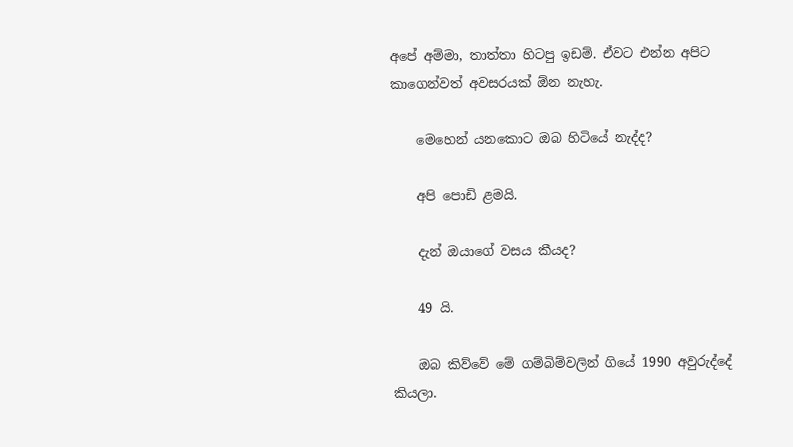අපේ අම්මා, තාත්තා හිටපු ඉඩම්. ඒවට එන්න අපිට කාගෙන්වත් අවසරයක්‌ ඕන නැහැ.

    මෙහෙන් යනකොට ඔබ හිටියේ නැද්ද?

    අපි පොඩි ළමයි.

    දැන් ඔයාගේ වසය කීයද?

    49 යි.

    ඔබ කිව්වේ මේ ගම්බිම්වලින් ගියේ 1990 අවුරුද්දේ කියලා.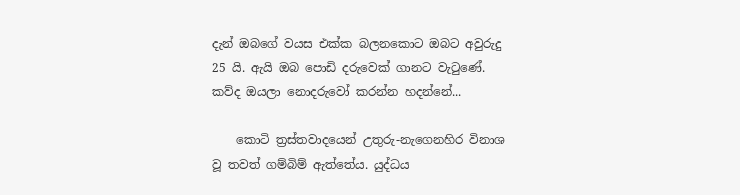දැන් ඔබගේ වයස එක්‌ක බලනකොට ඔබට අවුරුදු 25 යි. ඇයි ඔබ පොඩි දරුවෙක්‌ ගානට වැටුණේ. කව්ද ඔයලා නොදරුවෝ කරන්න හදන්නේ...

    කොටි ත්‍රස්‌තවාදයෙන් උතුරු-නැගෙනහිර විනාශ වූ තවත් ගම්බිම් ඇත්තේය. යුද්ධය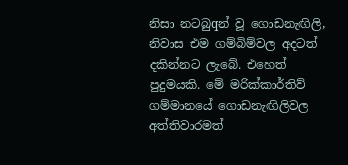නිසා නටබුqන් වූ ගොඩනැඟිලි, නිවාස එම ගම්බිම්වල අදටත් දකින්නට ලැබේ. එහෙත් පුදුමයකි. මේ මරික්‌කාර්තිව් ගම්මානයේ ගොඩනැඟිලිවල අත්තිවාරමත්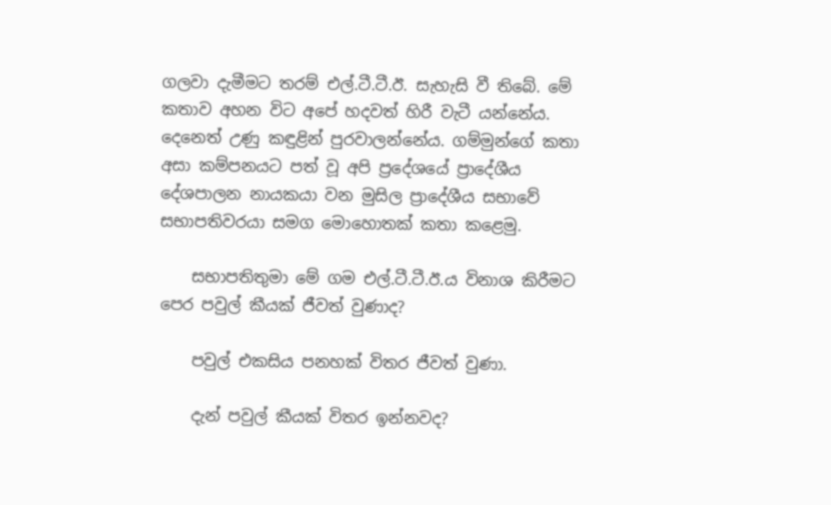ගලවා දැමීමට තරම් එල්.ටී.ටී.ඊ. සැහැසි වී තිබේ. මේ කතාව අහන විට අපේ හදවත් හිරී වැටී යන්නේය. දෙනෙත් උණු කඳුළින් පුරවාලන්නේය. ගම්මුන්ගේ කතා අසා කම්පනයට පත් වූ අපි ප්‍රදේශයේ ප්‍රාදේශීය දේශපාලන නායකයා වන මුසිල ප්‍රාදේශීය සභාවේ සභාපතිවරයා සමග මොහොතක්‌ කතා කළෙමු.

    සභාපතිතුමා මේ ගම එල්.ටී.ටී.ඊ.ය විනාශ කිරීමට පෙර පවුල් කීයක්‌ ජීවත් වුණාද?

    පවුල් එකසිය පනහක්‌ විතර ජීවත් වුණා.

    දැන් පවුල් කීයක්‌ විතර ඉන්නවද?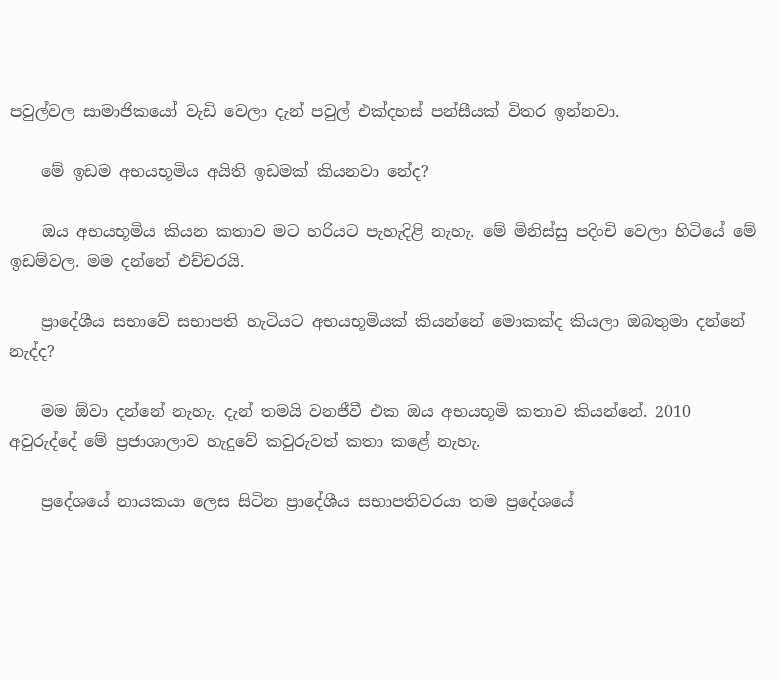පවුල්වල සාමාජිකයෝ වැඩි වෙලා දැන් පවුල් එක්‌දහස්‌ පන්සීයක්‌ විතර ඉන්නවා.

    මේ ඉඩම අභයභූමිය අයිති ඉඩමක්‌ කියනවා නේද?

    ඔය අභයභූමිය කියන කතාව මට හරියට පැහැදිළි නැහැ. මේ මිනිස්‌සු පදිංචි වෙලා හිටියේ මේ ඉඩම්වල. මම දන්නේ එච්චරයි.

    ප්‍රාදේශීය සභාවේ සභාපති හැටියට අභයභූමියක්‌ කියන්නේ මොකක්‌ද කියලා ඔබතුමා දන්නේ නැද්ද?

    මම ඕවා දන්නේ නැහැ. දැන් තමයි වනජීවී එක ඔය අභයභූමි කතාව කියන්නේ. 2010 අවුරුද්දේ මේ ප්‍රජාශාලාව හැදුවේ කවුරුවත් කතා කළේ නැහැ.

    ප්‍රදේශයේ නායකයා ලෙස සිටින ප්‍රාදේශීය සභාපතිවරයා තම ප්‍රදේශයේ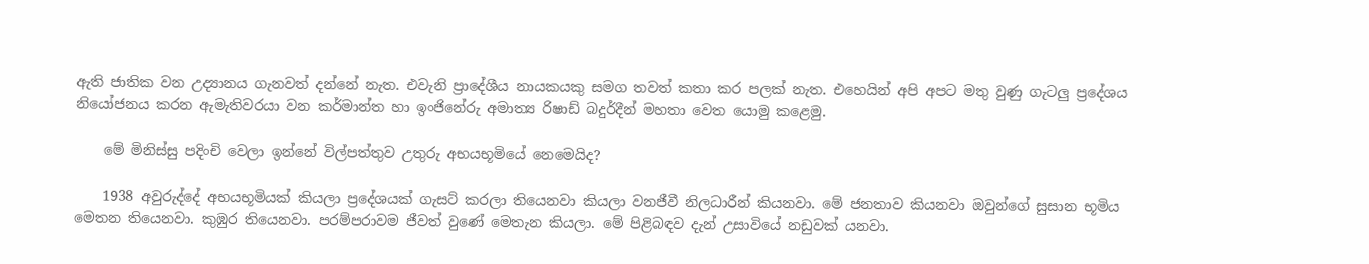ඇති ජාතික වන උද්‍යානය ගැනවත් දන්නේ නැත. එවැනි ප්‍රාදේශීය නායකයකු සමග තවත් කතා කර පලක්‌ නැත. එහෙයින් අපි අපට මතු වුණු ගැටලු ප්‍රදේශය නියෝජනය කරන ඇමැතිවරයා වන කර්මාන්ත හා ඉංජිනේරු අමාත්‍ය රිෂාඩ් බදුර්දීන් මහතා වෙත යොමු කළෙමු.

    මේ මිනිස්‌සු පදිංචි වෙලා ඉන්නේ විල්පත්තුව උතුරු අභයභූමියේ නෙමෙයිද?

    1938 අවුරුද්දේ අභයභූමියක්‌ කියලා ප්‍රදේශයක්‌ ගැසට්‌ කරලා තියෙනවා කියලා වනජීවී නිලධාරීන් කියනවා. මේ ජනතාව කියනවා ඔවුන්ගේ සුසාන භූමිය මෙතන තියෙනවා. කුඹුර තියෙනවා. පරම්පරාවම ජීවත් වුණේ මෙතැන කියලා. මේ පිළිබඳව දැන් උසාවියේ නඩුවක්‌ යනවා.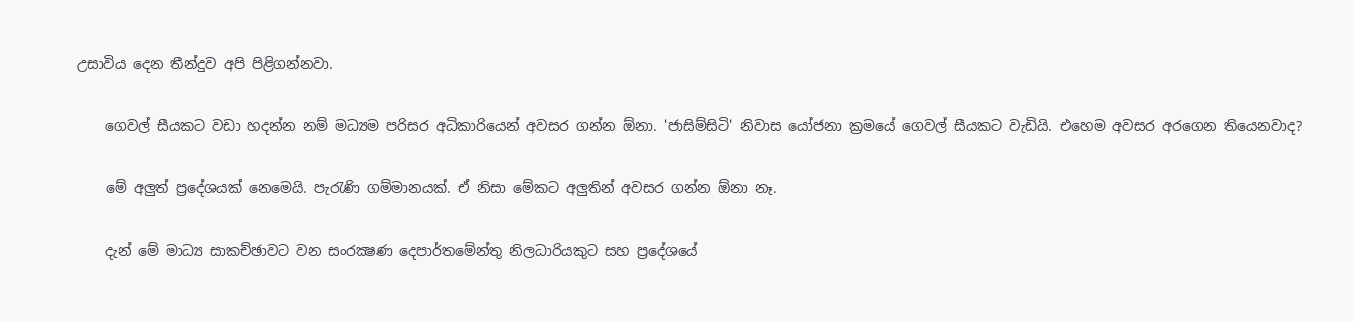උසාවිය දෙන තීන්දුව අපි පිළිගන්නවා.

    ගෙවල් සීයකට වඩා හදන්න නම් මධ්‍යම පරිසර අධිකාරියෙන් අවසර ගන්න ඕනා. 'ජාසිම්සිටි' නිවාස යෝජනා ක්‍රමයේ ගෙවල් සීයකට වැඩියි. එහෙම අවසර අරගෙන තියෙනවාද?

    මේ අලුත් ප්‍රදේශයක්‌ නෙමෙයි. පැරැණි ගම්මානයක්‌. ඒ නිසා මේකට අලුතින් අවසර ගන්න ඕනා නෑ.

    දැන් මේ මාධ්‍ය සාකච්ඡාවට වන සංරක්‍ෂණ දෙපාර්තමේන්තු නිලධාරියකුට සහ ප්‍රදේශයේ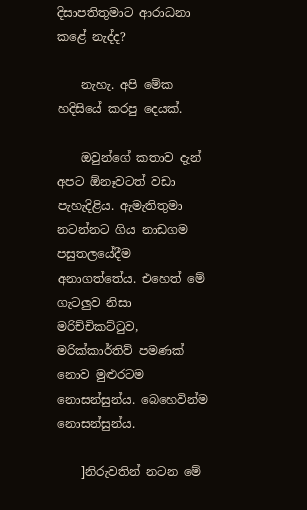දිසාපතිතුමාට ආරාධනා කළේ නැද්ද?

    නැහැ. අපි මේක හදිසියේ කරපු දෙයක්‌.

    ඔවුන්ගේ කතාව දැන් අපට ඕනෑවටත් වඩා පැහැදිළිය. ඇමැතිතුමා නටන්නට ගිය නාඩගම පසුතලයේදීම අනාගත්තේය. එහෙත් මේ ගැටලුව නිසා මරිච්චිකට්‌ටුව, මරික්‌කාර්තිව් පමණක්‌ නොව මුළුරටම නොසන්සුන්ය. බෙහෙවින්ම නොසන්සුන්ය.

    ]නිරුවතින් නටන මේ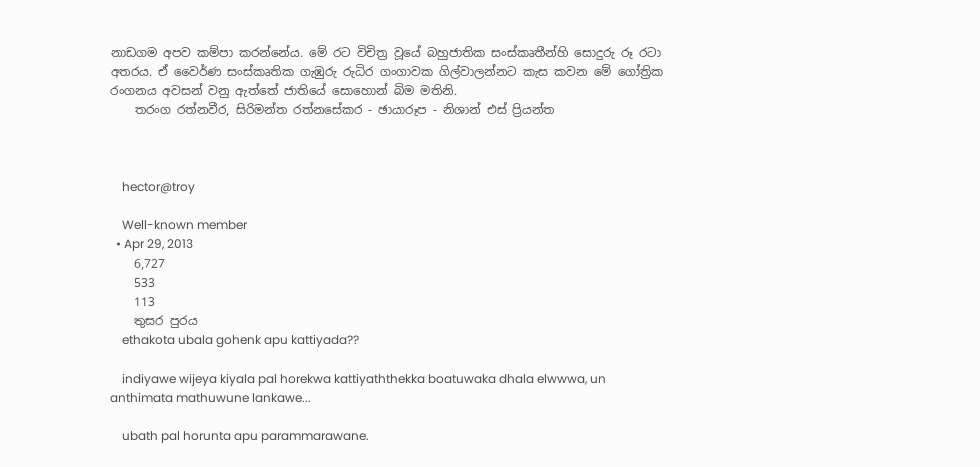නාඩගම අපව කම්පා කරන්නේය. මේ රට විචිත්‍ර වූයේ බහුජාතික සංස්‌කෘතීන්හි සොදුරු රූ රටා අතරය. ඒ වෛර්ණ සංස්‌කෘතික ගැඹුරු රුධිර ගංගාවක ගිල්වාලන්නට කැස කවන මේ ගෝත්‍රික රංගනය අවසන් වනු ඇත්තේ ජාතියේ සොහොන් බිම මතිනි.
    තරංග රත්නවීර, සිරිමන්ත රත්නසේකර - ඡායාරූප - නිශාන් එස්‌ ප්‍රියන්ත



    hector@troy

    Well-known member
  • Apr 29, 2013
    6,727
    533
    113
    තුසර පුරය
    ethakota ubala gohenk apu kattiyada??

    indiyawe wijeya kiyala pal horekwa kattiyaththekka boatuwaka dhala elwwwa, un anthimata mathuwune lankawe...

    ubath pal horunta apu parammarawane.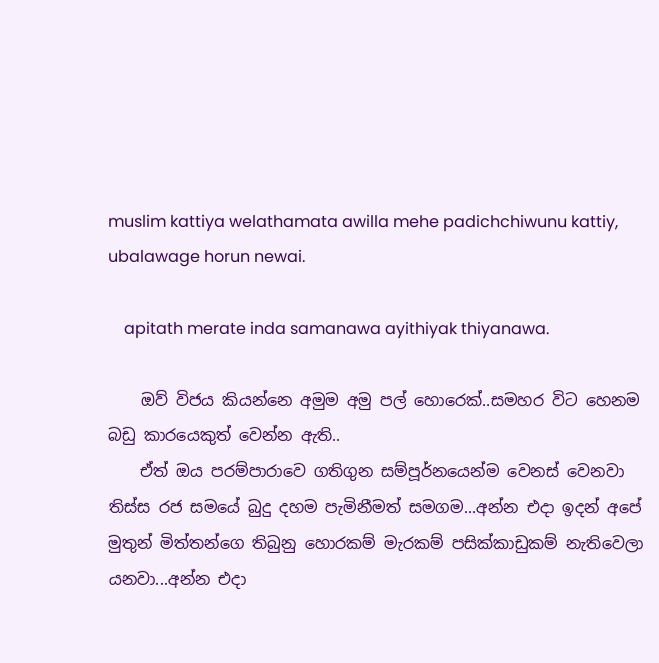muslim kattiya welathamata awilla mehe padichchiwunu kattiy, ubalawage horun newai.

    apitath merate inda samanawa ayithiyak thiyanawa.

    ඔව් විජය කියන්නෙ අමුම අමු පල් හොරෙක්..සමහර විට හෙනම බඩු කාරයෙකුත් වෙන්න ඇති..
    ඒත් ඔය පරම්පාරාවෙ ගතිගුන සම්පූර්නයෙන්ම වෙනස් වෙනවා තිස්ස රජ සමයේ බුදු දහම පැමිනීමත් සමගම...අන්න එදා ඉදන් අපේ මුතුන් මිත්තන්ගෙ තිබුනු හොරකම් මැරකම් පසික්කාඩුකම් නැතිවෙලා යනවා...අන්න එදා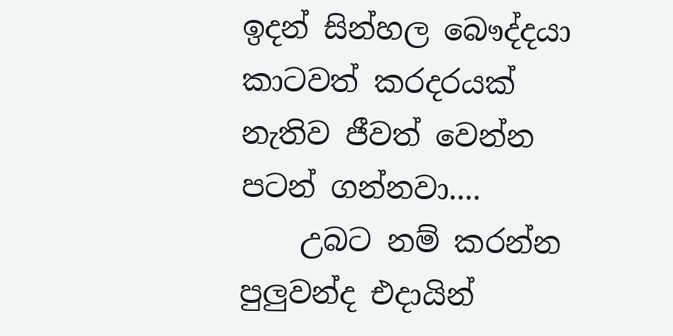ඉදන් සින්හල බෞද්දයා කාටවත් කරදරයක් නැතිව ජීවත් වෙන්න පටන් ගන්නවා....
    උබට නම් කරන්න පුලුවන්ද එදායින්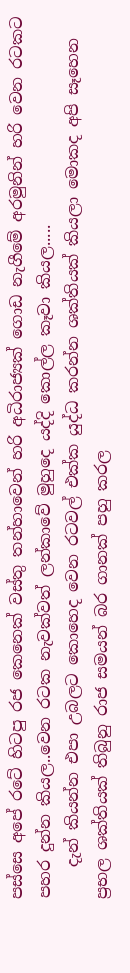පස්සෙ අපේ රටේ හිටපු රජ කෙනෙක් වස්තු තන්හාවෙන් හරි අධිරාජ්‍යක් ගොඩ නැගීමේ අරමුනින් හරි වෙන රටකට පහර දුන්න කියල..වෙන රටක නැවක්වත් ලන්කාවේ මුහුදෙ යද්දි කොල්ල කෑවා කියල.....
    දැන් කියන්න එපා උබලට කොහෙද වෙන රටවල් එක්ක යුද්ධ කරන්න ශක්තියක් කියලා මොකද අපි සෑහෙන ප්‍රභල ශක්තියක් තිබුනු රාජ සමයන් බර ගානක් පහු කරල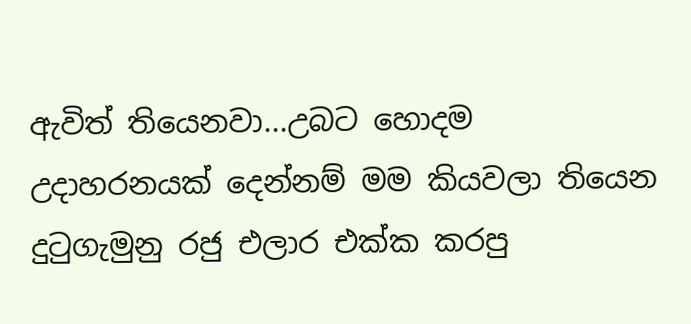ඇවිත් තියෙනවා...උබට හොදම උදාහරනයක් දෙන්නම් මම කියවලා තියෙන දුටුගැමුනු රජු එලාර එක්ක කරපු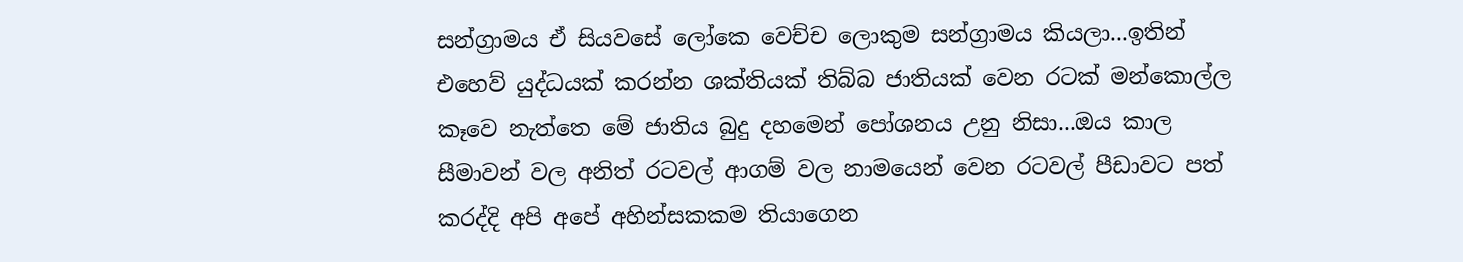සන්ග්‍රාමය ඒ සියවසේ ලෝකෙ වෙච්ච ලොකුම සන්ග්‍රාමය කියලා...ඉතින් එහෙව් යුද්ධයක් කරන්න ශක්තියක් තිබ්බ ජාතියක් වෙන රටක් මන්කොල්ල කෑවෙ නැත්තෙ මේ ජාතිය බුදු දහමෙන් පෝශනය උනු නිසා...ඔය කාල සීමාවන් වල අනිත් රටවල් ආගම් වල නාමයෙන් වෙන රටවල් පීඩාවට පත් කරද්දි අපි අපේ අහින්සකකම තියාගෙන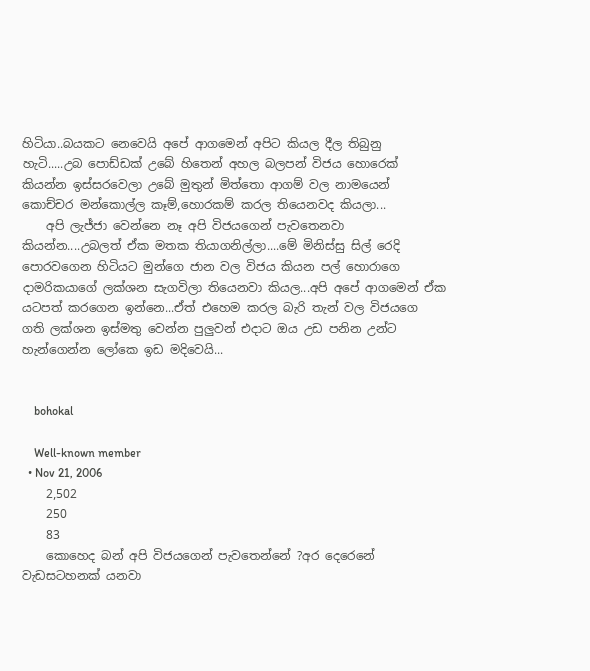හිටියා..බයකට නෙවෙයි අපේ ආගමෙන් අපිට කියල දීල තිබුනු හැටි.....උබ පොඩ්ඩක් උබේ හිතෙන් අහල බලපන් විජය හොරෙක් කියන්න ඉස්සරවෙලා උබේ මුතුන් මිත්තො ආගම් වල නාමයෙන් කොච්චර මන්කොල්ල කෑම්,හොරකම් කරල තියෙනවද කියලා...
    අපි ලැජ්ජා වෙන්නෙ නෑ අපි විජයගෙන් පැවතෙනවා කියන්න....උබලත් ඒක මතක තියාගනිල්ලා....මේ මිනිස්සු සිල් රෙදි පොරවගෙන හිටියට මුන්ගෙ ජාන වල විජය කියන පල් හොරාගෙ දාමරිකයාගේ ලක්ශන සැගවිලා තියෙනවා කියල...අපි අපේ ආගමෙන් ඒක යටපත් කරගෙන ඉන්නෙ...ඒත් එහෙම කරල බැරි තැන් වල විජයගෙ ගති ලක්ශන ඉස්මතු වෙන්න පුලුවන් එදාට ඔය උඩ පනින උන්ට හැන්ගෙන්න ලෝකෙ ඉඩ මදිවෙයි...


    bohokal

    Well-known member
  • Nov 21, 2006
    2,502
    250
    83
    කොහෙද බන් අපි විජයගෙන් පැවතෙන්නේ ?අර දෙරෙනේ වැඩසටහනක් යනවා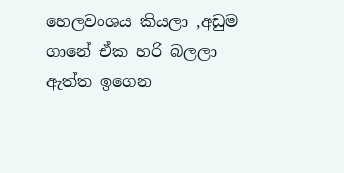හෙලවංශය කියලා ,අඩුම ගානේ ඒක හරි බලලා ඇත්ත ඉගෙන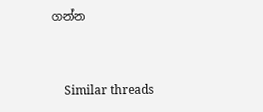ගන්න


    Similar threads